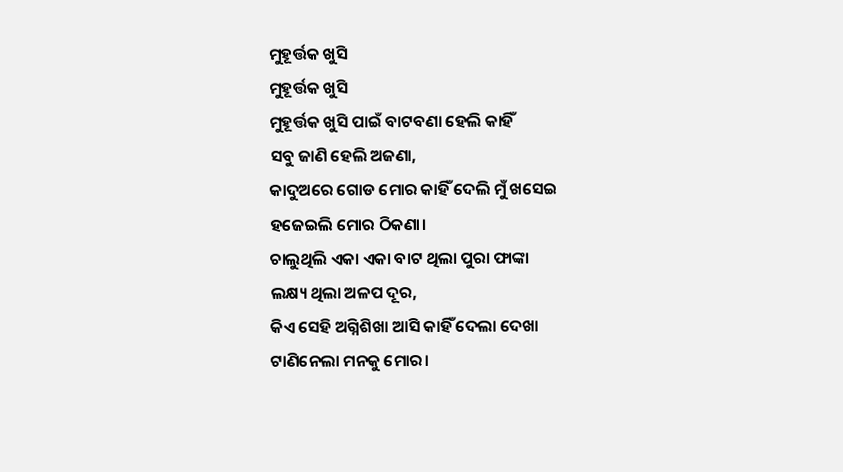ମୁହୂର୍ତ୍ତକ ଖୁସି
ମୁହୂର୍ତ୍ତକ ଖୁସି
ମୁହୂର୍ତ୍ତକ ଖୁସି ପାଇଁ ବାଟବଣା ହେଲି କାହିଁ
ସବୁ ଜାଣି ହେଲି ଅଜଣା,
କାଦୁଅରେ ଗୋଡ ମୋର କାହିଁ ଦେଲି ମୁଁ ଖସେଇ
ହଜେଇଲି ମୋର ଠିକଣା।
ଚାଲୁଥିଲି ଏକା ଏକା ବାଟ ଥିଲା ପୁରା ଫାଙ୍କା
ଲକ୍ଷ୍ୟ ଥିଲା ଅଳପ ଦୂର,
କିଏ ସେହି ଅଗ୍ନିଶିଖା ଆସି କାହିଁ ଦେଲା ଦେଖା
ଟାଣିନେଲା ମନକୁ ମୋର।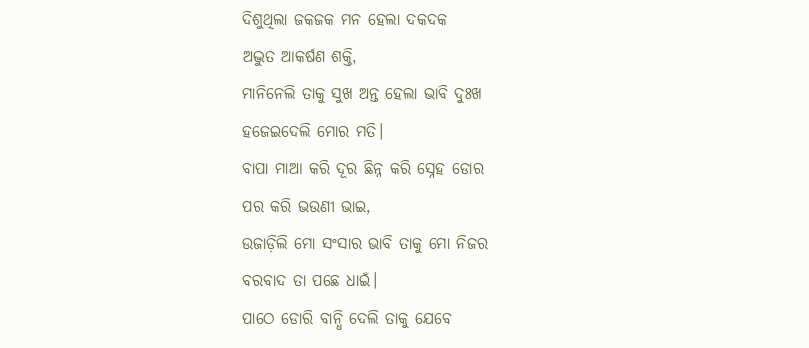ଦିଶୁଥିଲା ଜକଜକ ମନ ହେଲା ଦକଦକ
ଅଦ୍ଭୁତ ଆକର୍ଷଣ ଶକ୍ତି,
ମାନିନେଲି ତାକୁ ସୁଖ ଅନ୍ତ ହେଲା ଭାବି ଦୁଃଖ
ହଜେଇଦେଲି ମୋର ମତି।
ବାପା ମାଆ କରି ଦୂର ଛିନ୍ନ କରି ସ୍ନେହ ଡୋର
ପର କରି ଭଉଣୀ ଭାଇ,
ଉଜାଡ଼ିଲି ମୋ ସଂସାର ଭାବି ତାକୁ ମୋ ନିଜର
ବରବାଦ ତା ପଛେ ଧାଇଁ।
ପାଠେ ଡୋରି ବାନ୍ଧି ଦେଲି ତାକୁ ଯେବେ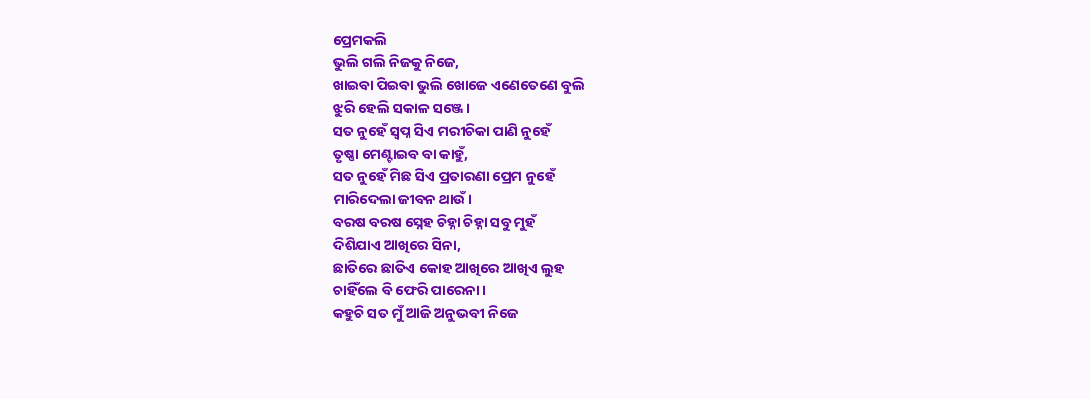ପ୍ରେମକଲି
ଭୁଲି ଗଲି ନିଜକୁ ନିଜେ,
ଖାଇବା ପିଇବା ଭୁଲି ଖୋଜେ ଏଣେତେଣେ ବୁଲି
ଝୁରି ହେଲି ସକାଳ ସଞ୍ଜେ।
ସତ ନୁହେଁ ସ୍ବପ୍ନ ସିଏ ମରୀଚିକା ପାଣି ନୁହେଁ
ତୃଷ୍ଣା ମେଣ୍ଟାଇବ ବା କାହୁଁ,
ସତ ନୁହେଁ ମିଛ ସିଏ ପ୍ରତାରଣା ପ୍ରେମ ନୁହେଁ
ମାରିଦେଲା ଜୀବନ ଥାଉଁ।
ବରଷ ବରଷ ସ୍ନେହ ଚିହ୍ନା ଚିହ୍ନା ସବୁ ମୁହଁ
ଦିଶିଯାଏ ଆଖିରେ ସିନା,
ଛାତିରେ ଛାତିଏ କୋହ ଆଖିରେ ଆଖିଏ ଲୁହ
ଚାହିଁଲେ ବି ଫେରି ପାରେନା।
କହୁଚି ସତ ମୁଁ ଆଜି ଅନୁଭବୀ ନିଜେ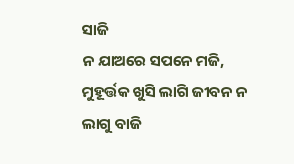ସାଜି
ନ ଯାଅରେ ସପନେ ମଜି,
ମୁହୂର୍ତ୍ତକ ଖୁସି ଲାଗି ଜୀବନ ନ ଲାଗୁ ବାଜି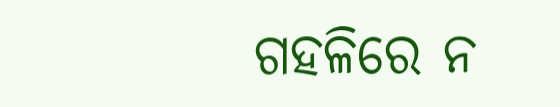ଗହଳିରେ ନ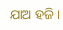ଯାଅ ହଜି।